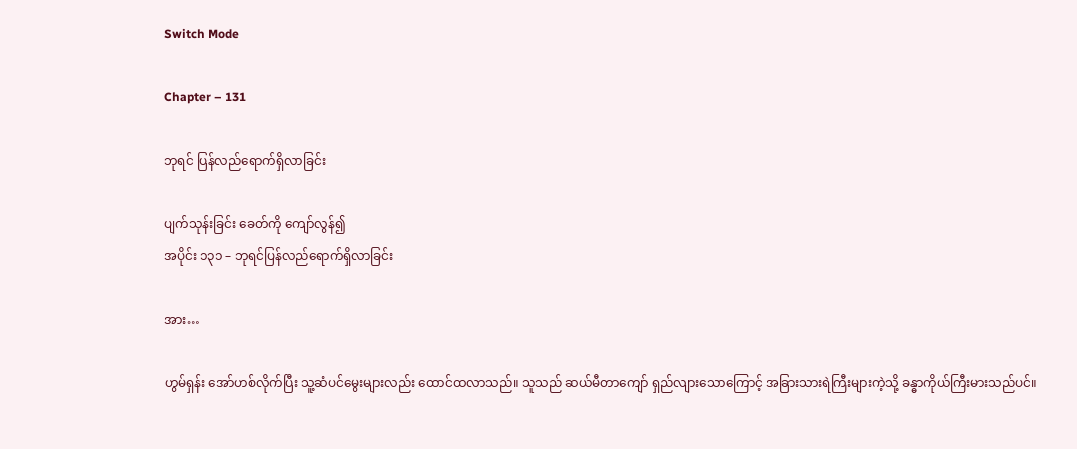Switch Mode

Chapter – 131

ဘုရင် ပြန်လည်ရောက်ရှိလာခြင်း

ပျက်သုန်းခြင်း ခေတ်ကို ကျော်လွန်၍
အပိုင်း ၁၃၁ – ဘုရင်ပြန်လည်ရောက်ရှိလာခြင်း

အား…

ဟွမ်ရှန်း အော်ဟစ်လိုက်ပြီး သူ့ဆံပင်မွေးများလည်း ထောင်ထလာသည်။ သူသည် ဆယ်မီတာကျော် ရှည်လျားသောကြောင့် အခြားသားရဲကြီးများကဲ့သို့ ခန္ဓာကိုယ်ကြီးမားသည်ပင်။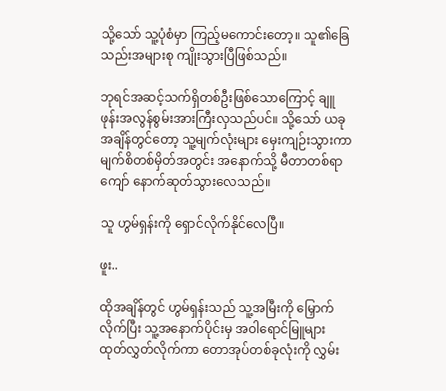သို့သော် သူ့ပုံစံမှာ ကြည့်မကောင်းတော့။ သူ၏ခြေသည်းအများစု ကျိုးသွားပြီဖြစ်သည်။

ဘုရင်အဆင့်သက်ရှိတစ်ဦးဖြစ်သောကြောင့် ချူဖုန်းအလွန်စွမ်းအားကြီးလှသည်ပင်။ သို့သော် ယခုအချိန်တွင်တော့ သူ့မျက်လုံးများ မှေးကျဉ်းသွားကာ မျက်စိတစ်မှိတ်အတွင်း အနောက်သို့ မီတာတစ်ရာကျော် နောက်ဆုတ်သွားလေသည်။

သူ ဟွမ်ရှန်းကို ရှောင်လိုက်နိုင်လေပြီ။

ဖူး..

ထိုအချိန်တွင် ဟွမ်ရှန်းသည် သူ့အမြီးကို မြှောက်လိုက်ပြီး သူ့အနောက်ပိုင်းမှ အဝါရောင်မြူများ ထုတ်လွှတ်လိုက်ကာ တောအုပ်တစ်ခုလုံးကို လွှမ်း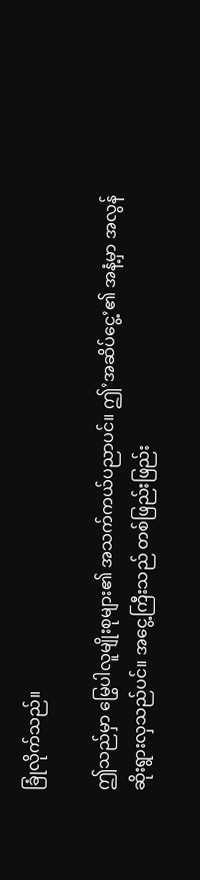ခြုံလိုက်သည်။

ဤသည်မှာ မြွေပါလူမျိုးစုများ၏ အသက်ကယ်ပညာပင်။ ဤ’အဆိပ်ငွေ့’၏ အနံ့မှာ အလွန်ဆိုးရွားလှသည်ပင်။ အငွေ့ကြီးသည် တစ်ဖြည်းဖြည်း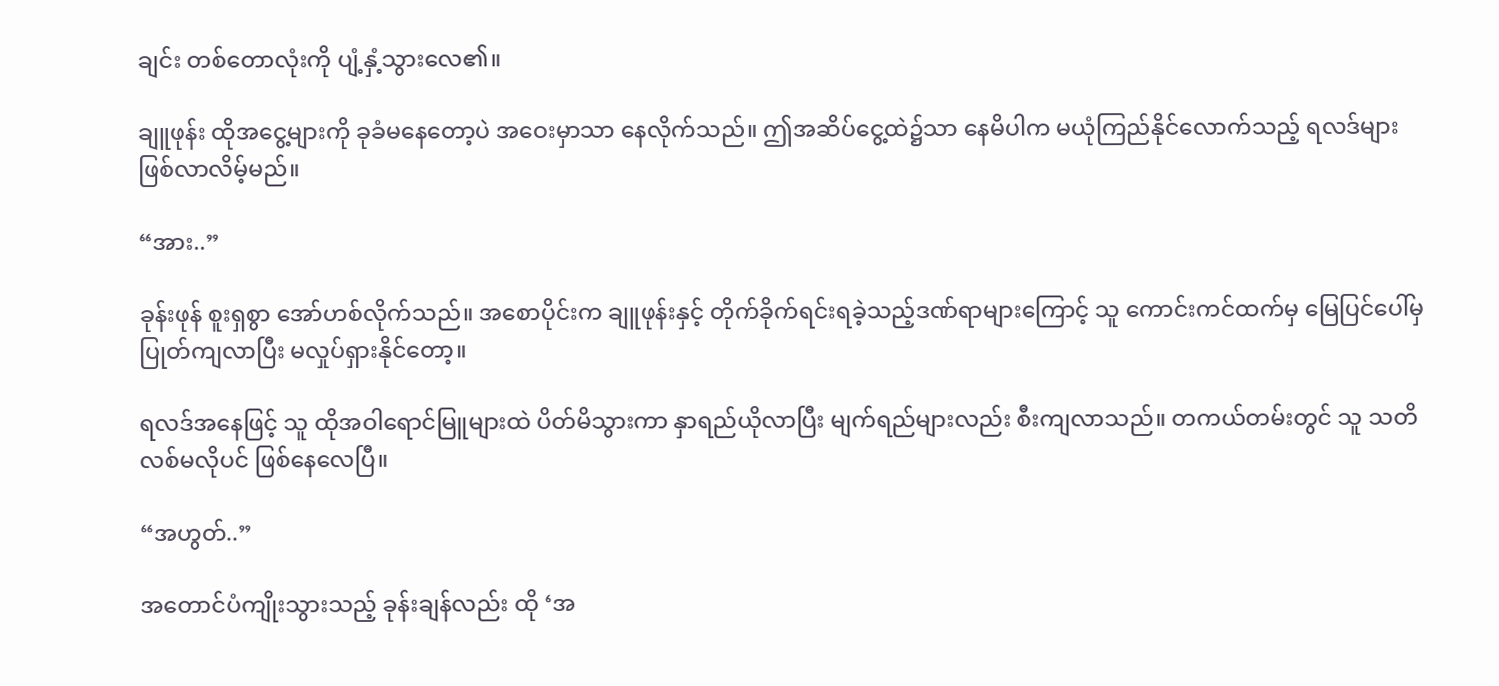ချင်း တစ်တောလုံးကို ပျံ့နှံ့သွားလေ၏။

ချူဖုန်း ထိုအငွေ့များကို ခုခံမနေတော့ပဲ အဝေးမှာသာ နေလိုက်သည်။ ဤအဆိပ်ငွေ့ထဲ၌သာ နေမိပါက မယုံကြည်နိုင်လောက်သည့် ရလဒ်များ ဖြစ်လာလိမ့်မည်။

“အား..”

ခုန်းဖုန် စူးရှစွာ အော်ဟစ်လိုက်သည်။ အစောပိုင်းက ချူဖုန်းနှင့် တိုက်ခိုက်ရင်းရခဲ့သည့်ဒဏ်ရာများကြောင့် သူ ကောင်းကင်ထက်မှ မြေပြင်ပေါ်မှ ပြုတ်ကျလာပြီး မလှုပ်ရှားနိုင်တော့။

ရလဒ်အနေဖြင့် သူ ထိုအဝါရောင်မြူများထဲ ပိတ်မိသွားကာ နှာရည်ယိုလာပြီး မျက်ရည်များလည်း စီးကျလာသည်။ တကယ်တမ်းတွင် သူ သတိလစ်မလိုပင် ဖြစ်နေလေပြီ။

“အဟွတ်..”

အတောင်ပံကျိုးသွားသည့် ခုန်းချန်လည်း ထို ‘အ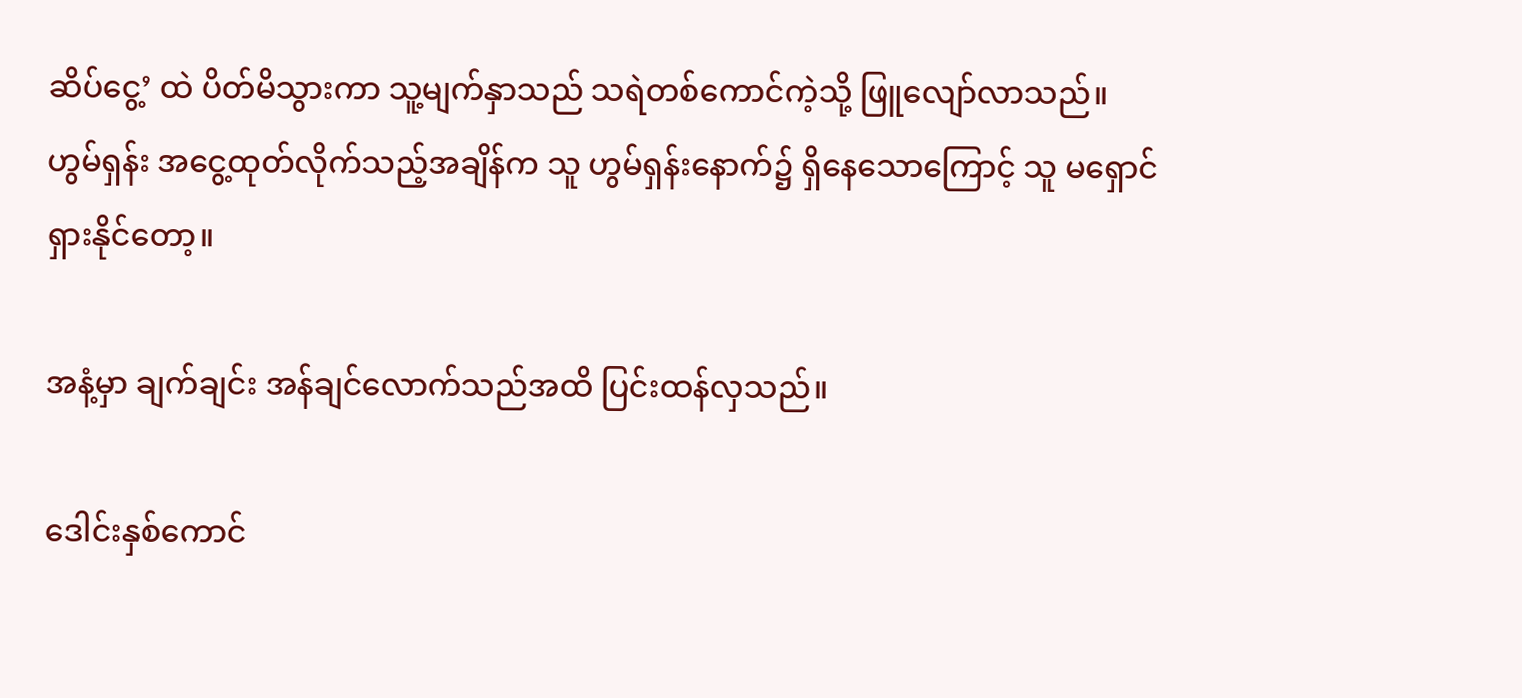ဆိပ်ငွေ့’ ထဲ ပိတ်မိသွားကာ သူ့မျက်နှာသည် သရဲတစ်ကောင်ကဲ့သို့ ဖြူလျော်လာသည်။ ဟွမ်ရှန်း အငွေ့ထုတ်လိုက်သည့်အချိန်က သူ ဟွမ်ရှန်းနောက်၌ ရှိနေသောကြောင့် သူ မရှောင်ရှားနိုင်တော့။

အနံ့မှာ ချက်ချင်း အန်ချင်လောက်သည်အထိ ပြင်းထန်လှသည်။

ဒေါင်းနှစ်ကောင်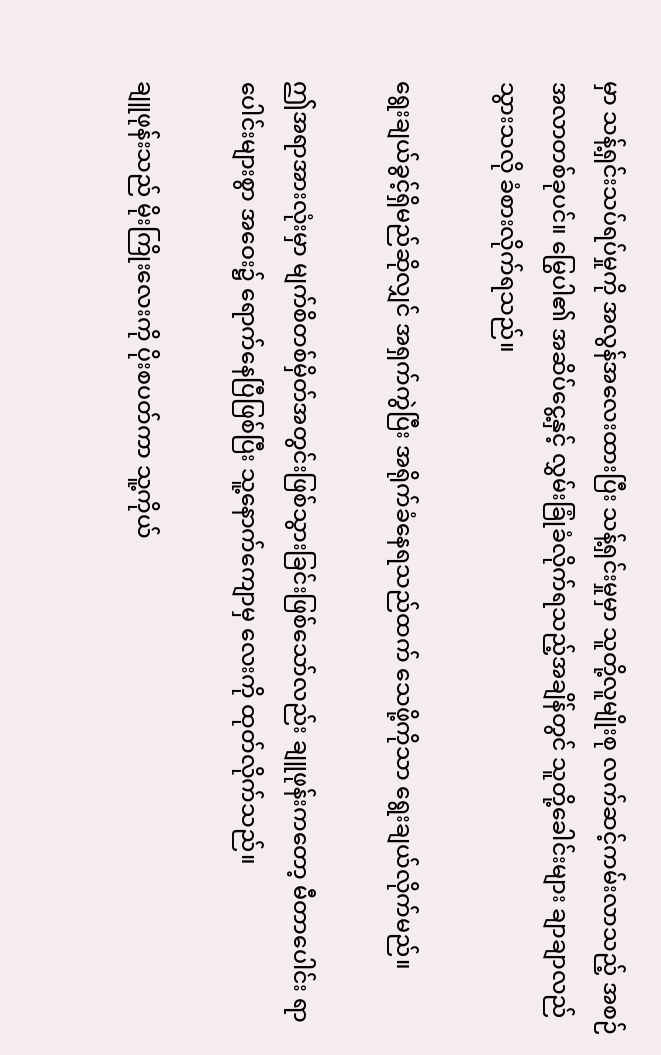မှာ သန့်ရှင်းသပ်ရပ်မှုကို အလွန်အလေးထားပြီး သန့်ရှင်းမှုမှာ သူတို့လူမျိုးစု လက်ဆင့်ကမ်းလာသည့် အစဉ်အလာတစ်ခုပင်။ မြွေပါ၏ အဆိပ်ငွေ့နှင့် လွှမ်းခြုံခံလိုက်ရသည့်အချိန်တွင် သူတို့ခေါင်းများ ချာချာလည်သွားသလို ခံစားလိုက်ရသည်။

ရွေးချယ်ခွင့်ရှိမည်ဆိုလျှင် အရှက်ကွဲပြီး အရိုက်ခံနေရသည်ထက် သေဖို့ကိုသာ ရွေးချယ်လိုက်မည်။

ဤအရာအားလုံးမှာ မျက်စိတစ်မှိတ်အတွင်းဖြစ်သွားခြင်းဖြစ်သော်လည်း ချူဖုန်းကတော့ မီတာပေါင်း ရာပေါင်းများစွာ အဝေး၌ ရောက်နေပြီဖြစ်ပြီး သူ့နောက်ကျောမှ လေးကို ထုတ်လိုက်သည်။

ချူဖုန်းသည် မိုးကြိုးလေးကို ပိုးစပတ်ကာ သူ့ကိုယ်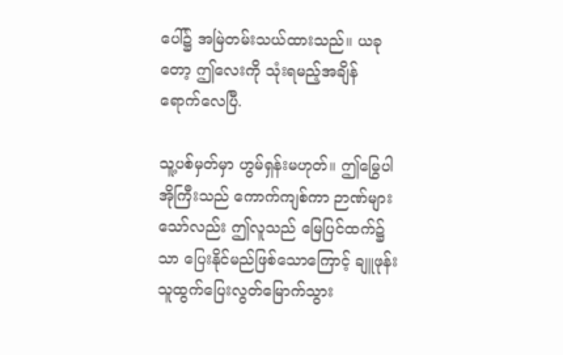ပေါ်၌ အမြဲတမ်းသယ်ထားသည်။ ယခုတော့ ဤလေးကို သုံးရမည့်အချိန် ရောက်လေပြီ.

သူ့ပစ်မှတ်မှာ ဟွမ်ရှန်းမဟုတ်။ ဤမြွေပါအိုကြီးသည် ကောက်ကျစ်ကာ ဉာဏ်များသော်လည်း ဤလူသည် မြေပြင်ထက်၌သာ ပြေးနိုင်မည်ဖြစ်သောကြောင့် ချူဖုန်း သူထွက်ပြေးလွတ်မြောက်သွား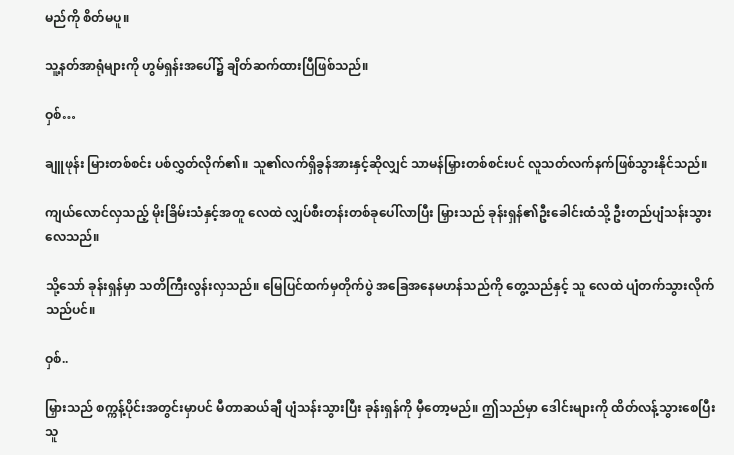မည်ကို စိတ်မပူ။

သူ့နတ်အာရုံများကို ဟွမ်ရှန်းအပေါ်၌ ချိတ်ဆက်ထားပြီဖြစ်သည်။

ဝှစ်…

ချူဖုန်း မြားတစ်စင်း ပစ်လွှတ်လိုက်၏။ သူ၏လက်ရှိခွန်အားနှင့်ဆိုလျှင် သာမန်မြှားတစ်စင်းပင် လူသတ်လက်နက်ဖြစ်သွားနိုင်သည်။

ကျယ်လောင်လှသည့် မိုးခြိမ်းသံနှင့်အတူ လေထဲ လျှပ်စီးတန်းတစ်ခုပေါ်လာပြီး မြှားသည် ခုန်းရှန်၏ဦးခေါင်းထံသို့ ဦးတည်ပျံသန်းသွားလေသည်။

သို့သော် ခုန်းရှန်မှာ သတိကြီးလွန်းလှသည်။ မြေပြင်ထက်မှတိုက်ပွဲ အခြေအနေမဟန်သည်ကို တွေ့သည်နှင့် သူ လေထဲ ပျံတက်သွားလိုက်သည်ပင်။

ဝှစ်..

မြှားသည် စက္ကန့်ပိုင်းအတွင်းမှာပင် မီတာဆယ်ချီ ပျံသန်းသွားပြီး ခုန်းရှန်ကို မှီတော့မည်။ ဤသည်မှာ ဒေါင်းများကို ထိတ်လန့်သွားစေပြီး သူ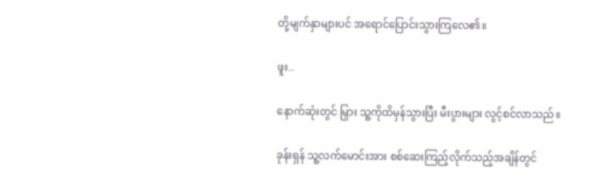တို့မျက်နှာများပင် အရောင်ပြောင်းသွားကြလေ၏။

ဖူး..

နောက်ဆုံးတွင် မြှား သူ့ကိုထိမှန်သွားပြီး မီးပွားများ လွင့်စင်လာသည်။

ခုန်းရှန် သူ့လက်မောင်းအား စစ်ဆေးကြည့်လိုက်သည့်အချိန်တွင်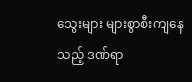သွေးများ များစွာစီးကျနေသည့် ဒဏ်ရာ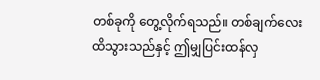တစ်ခုကို တွေ့လိုက်ရသည်။ တစ်ချက်လေးထိသွားသည်နှင့် ဤမျှပြင်းထန်လှ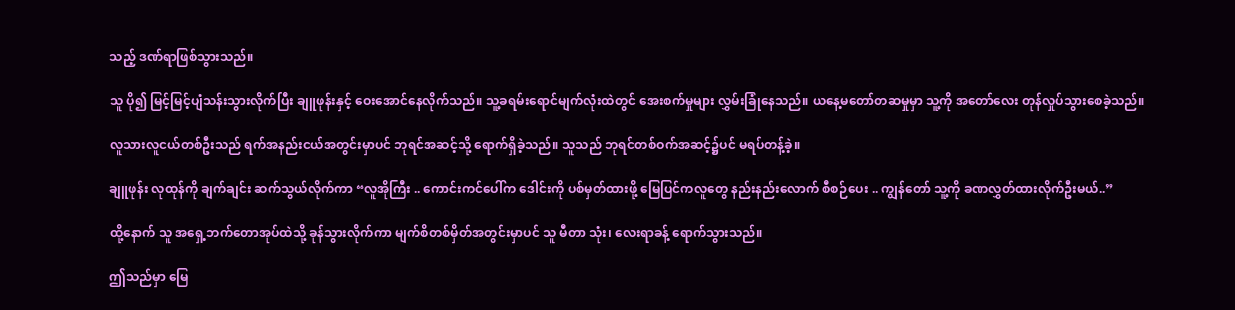သည့် ဒဏ်ရာဖြစ်သွားသည်။

သူ ပို၍ မြင့်မြင့်ပျံသန်းသွားလိုက်ပြီး ချူဖုန်းနှင့် ဝေးအောင်နေလိုက်သည်။ သူ့ခရမ်းရောင်မျက်လုံးထဲတွင် အေးစက်မှုများ လွှမ်းခြုံနေသည်။ ယနေ့မတော်တဆမှုမှာ သူ့ကို အတော်လေး တုန်လှုပ်သွားစေခဲ့သည်။

လူသားလူငယ်တစ်ဦးသည် ရက်အနည်းငယ်အတွင်းမှာပင် ဘုရင်အဆင့်သို့ ရောက်ရှိခဲ့သည်။ သူသည် ဘုရင်တစ်ဝက်အဆင့်၌ပင် မရပ်တန့်ခဲ့။

ချူဖုန်း လုထုန်ကို ချက်ချင်း ဆက်သွယ်လိုက်ကာ “လူအိုကြီး .. ကောင်းကင်ပေါ်က ဒေါင်းကို ပစ်မှတ်ထားဖို့ မြေပြင်ကလူတွေ နည်းနည်းလောက် စီစဉ်ပေး .. ကျွန်တော် သူ့ကို ခဏလွှတ်ထားလိုက်ဦးမယ်..”

ထို့နောက် သူ အရှေ့ဘက်တောအုပ်ထဲသို့ ခုန်သွားလိုက်ကာ မျက်စိတစ်မှိတ်အတွင်းမှာပင် သူ မီတာ သုံး၊ လေးရာခန့် ရောက်သွားသည်။

ဤသည်မှာ မြေ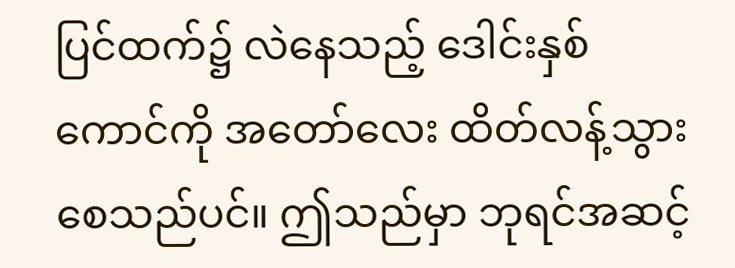ပြင်ထက်၌ လဲနေသည့် ဒေါင်းနှစ်ကောင်ကို အတော်လေး ထိတ်လန့်သွားစေသည်ပင်။ ဤသည်မှာ ဘုရင်အဆင့်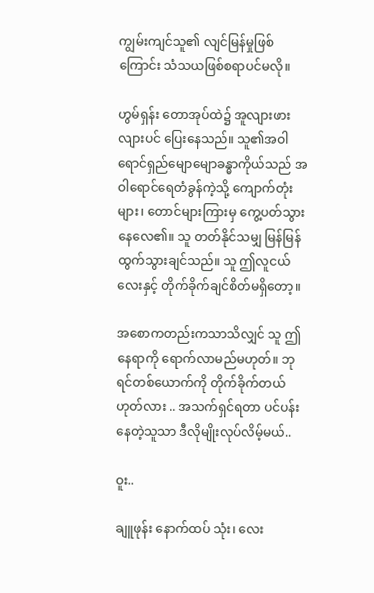ကျွမ်းကျင်သူ၏ လျင်မြန်မှုဖြစ်ကြောင်း သံသယဖြစ်စရာပင်မလို။

ဟွမ်ရှန်း တောအုပ်ထဲ၌ အူလျားဖားလျားပင် ပြေးနေသည်။ သူ၏အဝါရောင်ရှည်မျောမျောခန္ဓာကိုယ်သည် အဝါရောင်ရေတံခွန်ကဲ့သို့ ကျောက်တုံးများ၊ တောင်များကြားမှ ကွေ့ပတ်သွားနေလေ၏။ သူ တတ်နိုင်သမျှ မြန်မြန်ထွက်သွားချင်သည်။ သူ ဤလူငယ်လေးနှင့် တိုက်ခိုက်ချင်စိတ်မရှိတော့။

အစောကတည်းကသာသိလျှင် သူ ဤနေရာကို ရောက်လာမည်မဟုတ်။ ဘုရင်တစ်ယောက်ကို တိုက်ခိုက်တယ်ဟုတ်လား .. အသက်ရှင်ရတာ ပင်ပန်းနေတဲ့သူသာ ဒီလိုမျိုးလုပ်လိမ့်မယ်..

ဝူး..

ချူဖုန်း နောက်ထပ် သုံး၊ လေး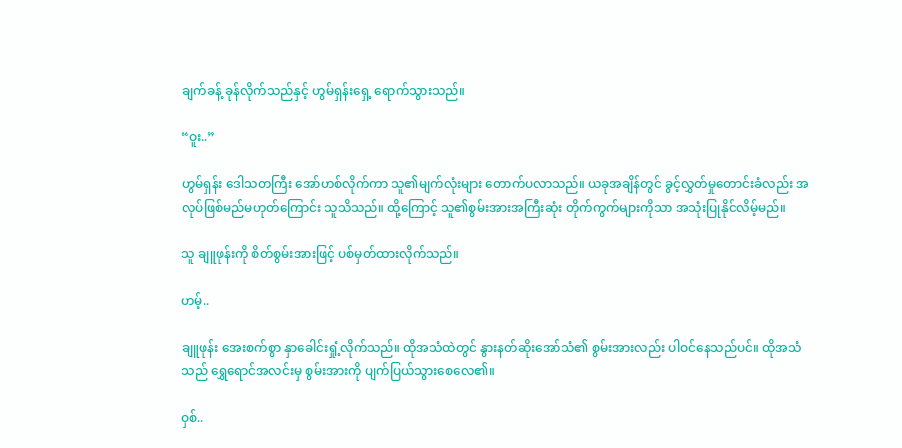ချက်ခန့် ခုန်လိုက်သည်နှင့် ဟွမ်ရှန်းရှေ့ ရောက်သွားသည်။

“ဝူး..”

ဟွမ်ရှန်း ဒေါသတကြီး အော်ဟစ်လိုက်ကာ သူ၏မျက်လုံးများ တောက်ပလာသည်။ ယခုအချိန်တွင် ခွင့်လွှတ်မှုတောင်းခံလည်း အလုပ်ဖြစ်မည်မဟုတ်ကြောင်း သူသိသည်။ ထို့ကြောင့် သူ၏စွမ်းအားအကြီးဆုံး တိုက်ကွက်များကိုသာ အသုံးပြုနိုင်လိမ့်မည်။

သူ ချူဖုန်းကို စိတ်စွမ်းအားဖြင့် ပစ်မှတ်ထားလိုက်သည်။

ဟမ့်..

ချူဖုန်း အေးစက်စွာ နှာခေါင်းရှုံ့လိုက်သည်။ ထိုအသံထဲတွင် နွားနတ်ဆိုးအော်သံ၏ စွမ်းအားလည်း ပါဝင်နေသည်ပင်။ ထိုအသံသည် ရွှေရောင်အလင်းမှ စွမ်းအားကို ပျက်ပြယ်သွားစေလေ၏။

ဝှစ်..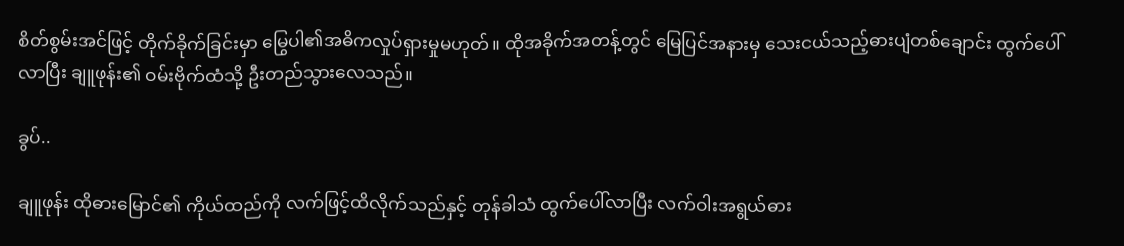စိတ်စွမ်းအင်ဖြင့် တိုက်ခိုက်ခြင်းမှာ မြွေပါ၏အဓိကလှုပ်ရှားမှုမဟုတ်။ ထိုအခိုက်အတန့်တွင် မြေပြင်အနားမှ သေးငယ်သည့်ဓားပျံတစ်ချောင်း ထွက်ပေါ်လာပြီး ချူဖုန်း၏ ဝမ်းဗိုက်ထံသို့ ဦးတည်သွားလေသည်။

ခွပ်..

ချူဖုန်း ထိုဓားမြောင်၏ ကိုယ်ထည်ကို လက်ဖြင့်ထိလိုက်သည်နှင့် တုန်ခါသံ ထွက်ပေါ်လာပြီး လက်ဝါးအရွယ်ဓား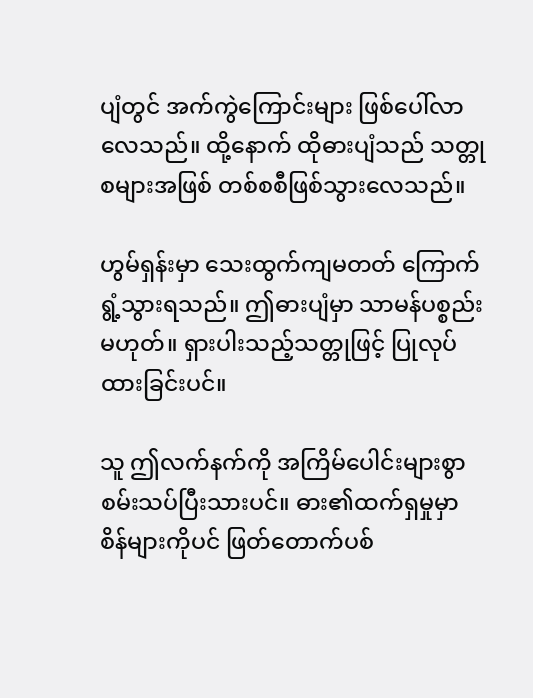ပျံတွင် အက်ကွဲကြောင်းများ ဖြစ်ပေါ်လာလေသည်။ ထို့နောက် ထိုဓားပျံသည် သတ္တုစများအဖြစ် တစ်စစီဖြစ်သွားလေသည်။

ဟွမ်ရှန်းမှာ သေးထွက်ကျမတတ် ကြောက်ရွံ့သွားရသည်။ ဤဓားပျံမှာ သာမန်ပစ္စည်းမဟုတ်။ ရှားပါးသည့်သတ္တုဖြင့် ပြုလုပ်ထားခြင်းပင်။

သူ ဤလက်နက်ကို အကြိမ်ပေါင်းများစွာ စမ်းသပ်ပြီးသားပင်။ ဓား၏ထက်ရှမှုမှာ စိန်များကိုပင် ဖြတ်တောက်ပစ်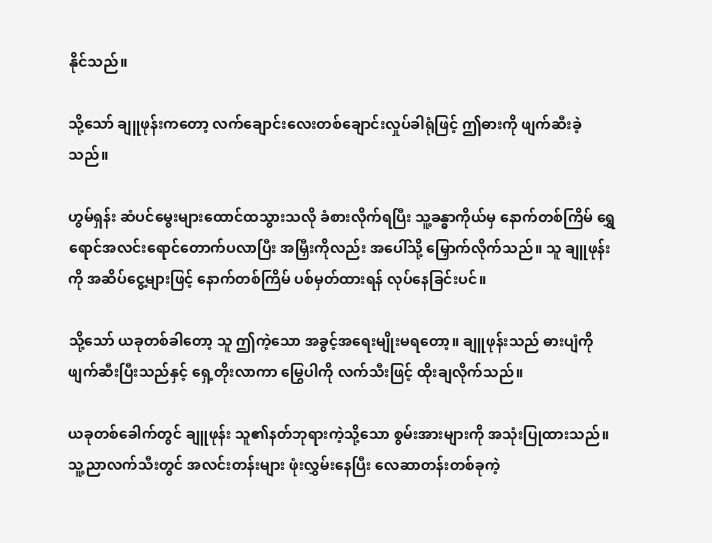နိုင်သည်။

သို့သော် ချူဖုန်းကတော့ လက်ချောင်းလေးတစ်ချောင်းလှုပ်ခါရုံဖြင့် ဤဓားကို ဖျက်ဆီးခဲ့သည်။

ဟွမ်ရှန်း ဆံပင်မွေးများထောင်ထသွားသလို ခံစားလိုက်ရပြီး သူ့ခန္ဓာကိုယ်မှ နောက်တစ်ကြိမ် ရွှေရောင်အလင်းရောင်တောက်ပလာပြီး အမြှီးကိုလည်း အပေါ်သို့ မြှောက်လိုက်သည်။ သူ ချူဖုန်းကို အဆိပ်ငွေ့များဖြင့် နောက်တစ်ကြိမ် ပစ်မှတ်ထားရန် လုပ်နေခြင်းပင်။

သို့သော် ယခုတစ်ခါတော့ သူ ဤကဲ့သော အခွင့်အရေးမျိုးမရတော့။ ချူဖုန်းသည် ဓားပျံကို ဖျက်ဆီးပြီးသည်နှင့် ရှေ့တိုးလာကာ မြွေပါကို လက်သီးဖြင့် ထိုးချလိုက်သည်။

ယခုတစ်ခေါက်တွင် ချူဖုန်း သူ၏နတ်ဘုရားကဲ့သို့သော စွမ်းအားများကို အသုံးပြုထားသည်။ သူ့ညာလက်သီးတွင် အလင်းတန်းများ ဖုံးလွှမ်းနေပြီး လေဆာတန်းတစ်ခုကဲ့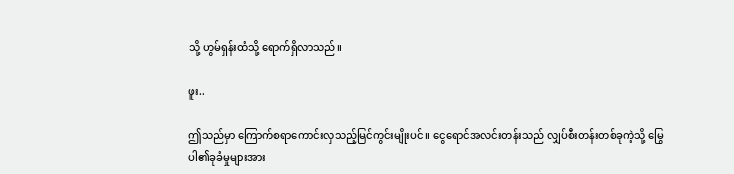သို့ ဟွမ်ရှန်းထံသို့ ရောက်ရှိလာသည်။

ဖူး..

ဤသည်မှာ ကြောက်စရာကောင်းလှသည့်မြင်ကွင်းမျိုးပင်။ ငွေရောင်အလင်းတန်းသည် လျှပ်စီးတန်းတစ်ခုကဲ့သို့ မြွေပါ၏ခုခံမှုများအား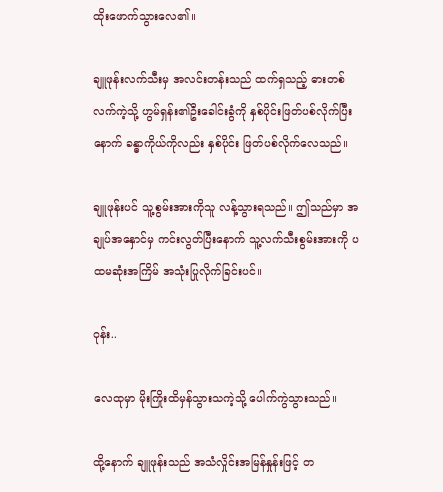ထိုးဖောက်သွားလေ၏။

ချူဖုန်းလက်သီးမှ အလင်းတန်းသည် ထက်ရှသည့် ဓားတစ်လက်ကဲ့သို့ ဟွမ်ရှန်း၏ဦးခေါင်းခွံကို နှစ်ပိုင်းဖြတ်ပစ်လိုက်ပြီးနောက် ခန္ဓာကိုယ်ကိုလည်း နှစ်ပိုင်း ဖြတ်ပစ်လိုက်လေသည်။

ချူဖုန်းပင် သူ့စွမ်းအားကိုသူ လန့်သွားရသည်။ ဤသည်မှာ အချုပ်အနှောင်မှ ကင်းလွတ်ပြီးနောက် သူ့လက်သီးစွမ်းအားကို ပထမဆုံးအကြိမ် အသုံးပြုလိုက်ခြင်းပင်။

ဝုန်း..

လေထုမှာ မိုးကြိုးထိမှန်သွားသကဲ့သို့ ပေါက်ကွဲသွားသည်။

ထို့နောက် ချူဖုန်းသည် အသံလှိုင်းအမြန်နှုန်းဖြင့် တ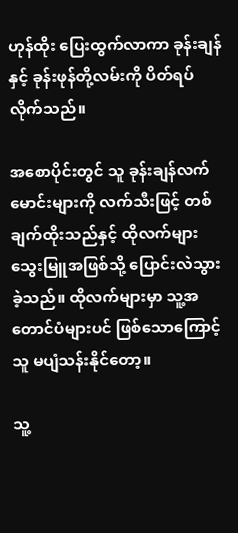ဟုန်ထိုး ပြေးထွက်လာကာ ခုန်းချန်နှင့် ခုန်းဖုန်တို့လမ်းကို ပိတ်ရပ်လိုက်သည်။

အစောပိုင်းတွင် သူ ခုန်းချန်လက်မောင်းများကို လက်သီးဖြင့် တစ်ချက်ထိုးသည်နှင့် ထိုလက်များ သွေးမြူအဖြစ်သို့ ပြောင်းလဲသွားခဲ့သည်။ ထိုလက်များမှာ သူ့အတောင်ပံများပင် ဖြစ်သောကြောင့် သူ မပျံသန်းနိုင်တော့။

သူ့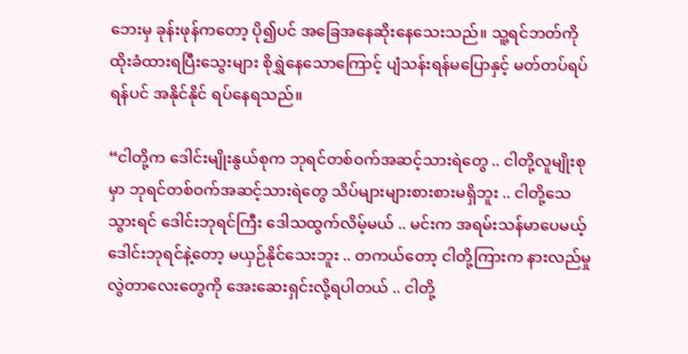ဘေးမှ ခုန်းဖုန်ကတော့ ပို၍ပင် အခြေအနေဆိုးနေသေးသည်။ သူ့ရင်ဘတ်ကို ထိုးခံထားရပြီးသွေးများ စိုရွှဲနေသောကြောင့် ပျံသန်းရန်မပြောနှင့် မတ်တပ်ရပ်ရန်ပင် အနိုင်နိုင် ရပ်နေရသည်။

“ငါတို့က ဒေါင်းမျိုးနွယ်စုက ဘုရင်တစ်ဝက်အဆင့်သားရဲတွေ .. ငါတို့လူမျိုးစုမှာ ဘုရင်တစ်ဝက်အဆင့်သားရဲတွေ သိပ်များများစားစားမရှိဘူး .. ငါတို့သေသွားရင် ဒေါင်းဘုရင်ကြီး ဒေါသထွက်လိမ့်မယ် .. မင်းက အရမ်းသန်မာပေမယ့် ဒေါင်းဘုရင်နဲ့တော့ မယှဉ်နိုင်သေးဘူး .. တကယ်တော့ ငါတို့ကြားက နားလည်မှုလွဲတာလေးတွေကို အေးဆေးရှင်းလို့ရပါတယ် .. ငါတို့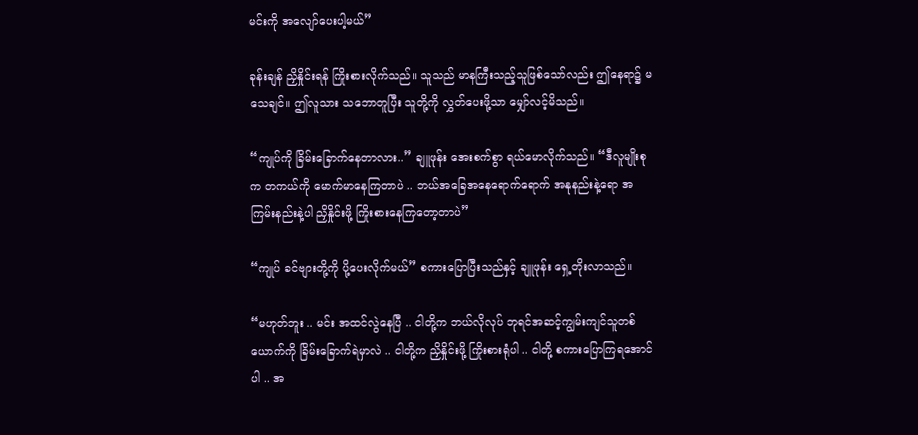မင်းကို အလျော်ပေးပါ့မယ်”

ခုန်းချန် ညှိနှိုင်းရန် ကြိုးစားလိုက်သည်။ သူသည် မာနကြီးသည့်သူဖြစ်သော်လည်း ဤနေရာ၌ မသေချင်။ ဤလူသား သဘောတူပြီး သူတို့ကို လွှတ်ပေးဖို့သာ မျှော်လင့်မိသည်။

“ကျုပ်ကို ခြိမ်းခြောက်နေတာလား..” ချူဖုန်း အေးစက်စွာ ရယ်မောလိုက်သည်။ “ဒီလူမျိုးစုက တကယ်ကို မောက်မာနေကြတာပဲ .. ဘယ်အခြေအနေရောက်ရောက် အနုနည်းနဲ့ရော အကြမ်းနည်းနဲ့ပါ ညှိနှိုင်းဖို့ ကြိုးစားနေကြတော့တာပဲ”

“ကျုပ် ခင်ဗျားတို့ကို ပို့ပေးလိုက်မယ်” စကားပြောပြီးသည်နှင့် ချူဖုန်း ရှေ့တိုးလာသည်။

“မဟုတ်ဘူး .. မင်း အထင်လွဲနေပြီ .. ငါတို့က ဘယ်လိုလုပ် ဘုရင်အဆင့်ကျွမ်းကျင်သူတစ်ယောက်ကို ခြိမ်းခြောက်ရဲမှာလဲ .. ငါတို့က ညှိနှိုင်းဖို့ ကြိုးစားရုံပါ .. ငါတို့ စကားပြောကြရအောင်ပါ .. အ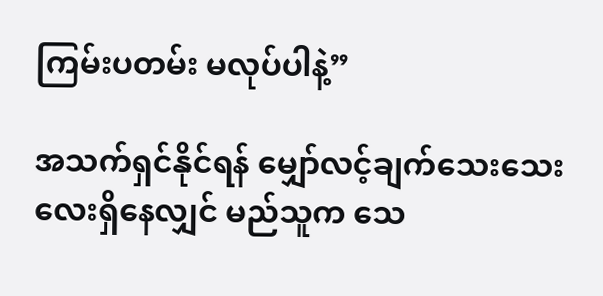ကြမ်းပတမ်း မလုပ်ပါနဲ့”

အသက်ရှင်နိုင်ရန် မျှော်လင့်ချက်သေးသေးလေးရှိနေလျှင် မည်သူက သေ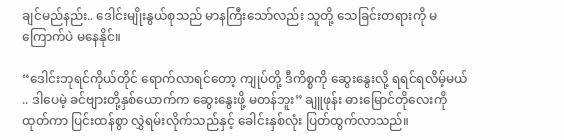ချင်မည်နည်း.. ဒေါင်းမျိုးနွယ်စုသည် မာနကြီးသော်လည်း သူတို့ သေခြင်းတရားကို မကြောက်ပဲ မနေနိုင်။

“ဒေါင်းဘုရင်ကိုယ်တိုင် ရောက်လာရင်တော့ ကျုပ်တို့ ဒီကိစ္စကို ဆွေးနွေးလို့ ရရင်ရလိမ့်မယ် .. ဒါပေမဲ့ ခင်ဗျားတို့နှစ်ယောက်က ဆွေးနွေးဖို့ မတန်ဘူး” ချူဖုန်း ဓားမြောင်တိုလေးကိုထုတ်ကာ ပြင်းထန်စွာ လွှဲရမ်းလိုက်သည်နှင့် ခေါင်းနှစ်လုံး ပြတ်ထွက်လာသည်။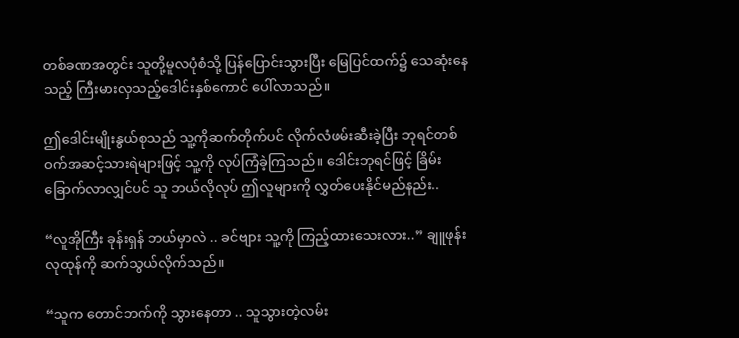တစ်ခဏအတွင်း သူတို့မူလပုံစံသို့ ပြန်ပြောင်းသွားပြီး မြေပြင်ထက်၌ သေဆုံးနေသည့် ကြီးမားလှသည့်ဒေါင်းနှစ်ကောင် ပေါ်လာသည်။

ဤဒေါင်းမျိုးနွယ်စုသည် သူ့ကိုဆက်တိုက်ပင် လိုက်လံဖမ်းဆီးခဲ့ပြီး ဘုရင်တစ်ဝက်အဆင့်သားရဲများဖြင့် သူ့ကို လုပ်ကြံခဲ့ကြသည်။ ဒေါင်းဘုရင်ဖြင့် ခြိမ်းခြောက်လာလျှင်ပင် သူ ဘယ်လိုလုပ် ဤလူများကို လွှတ်ပေးနိုင်မည်နည်း..

“လူအိုကြီး ခုန်းရှန် ဘယ်မှာလဲ .. ခင်ဗျား သူ့ကို ကြည့်ထားသေးလား..” ချူဖုန်း လုထုန်ကို ဆက်သွယ်လိုက်သည်။

“သူက‌ တောင်ဘက်ကို သွားနေတာ .. သူသွားတဲ့လမ်း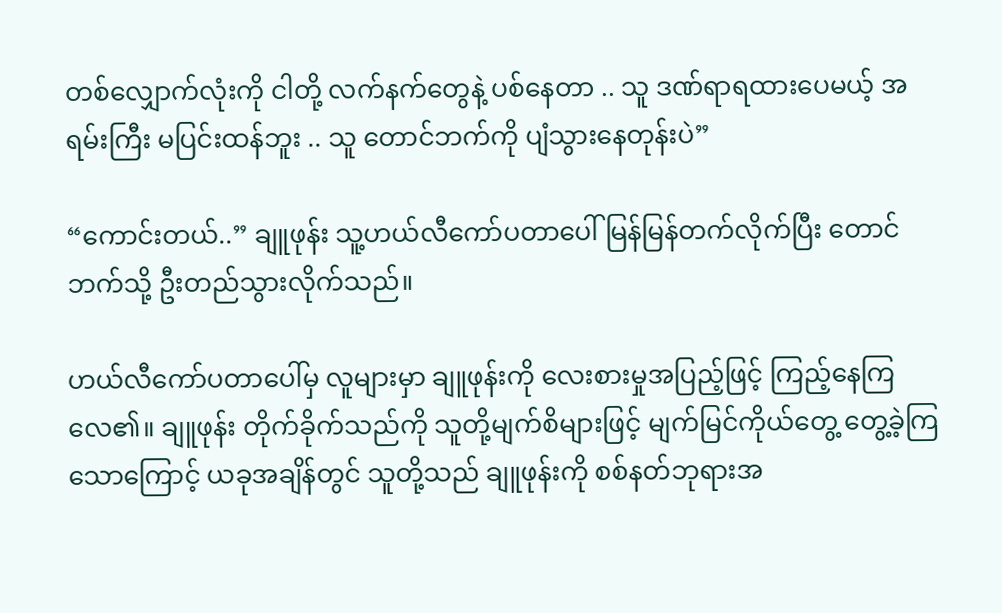တစ်လျှောက်လုံးကို ငါတို့ လက်နက်တွေနဲ့ ပစ်နေတာ .. သူ ဒဏ်ရာရထားပေမယ့် အရမ်းကြီး မပြင်းထန်ဘူး .. သူ တောင်ဘက်ကို ပျံသွားနေတုန်းပဲ”

“ကောင်းတယ်..” ချူဖုန်း သူ့ဟယ်လီကော်ပတာပေါ် မြန်မြန်တက်လိုက်ပြီး တောင်ဘက်သို့ ဦးတည်သွားလိုက်သည်။

ဟယ်လီကော်ပတာပေါ်မှ လူများမှာ ချူဖုန်းကို လေးစားမှုအပြည့်ဖြင့် ကြည့်နေကြလေ၏။ ချူဖုန်း တိုက်ခိုက်သည်ကို သူတို့မျက်စိများဖြင့် မျက်မြင်ကိုယ်တွေ့ တွေ့ခဲ့ကြသောကြောင့် ယခုအချိန်တွင် သူတို့သည် ချူဖုန်းကို စစ်နတ်ဘုရားအ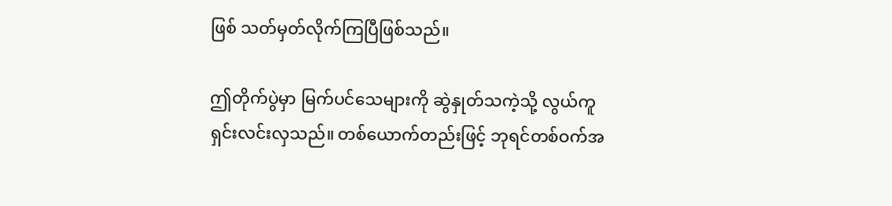ဖြစ် သတ်မှတ်လိုက်ကြပြီဖြစ်သည်။

ဤတိုက်ပွဲမှာ မြက်ပင်သေများကို ဆွဲနှုတ်သကဲ့သို့ လွယ်ကူရှင်းလင်းလှသည်။ တစ်ယောက်တည်းဖြင့် ဘုရင်တစ်ဝက်အ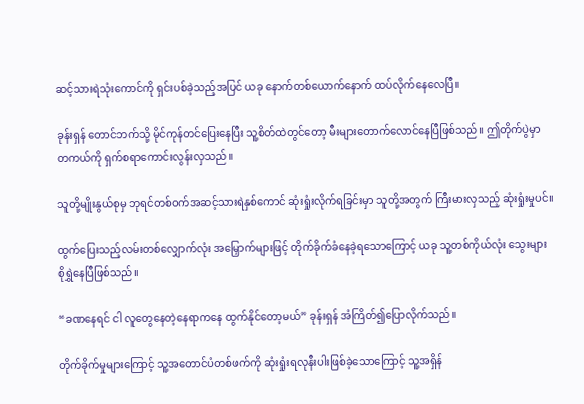ဆင့်သားရဲသုံးကောင်ကို ရှင်းပစ်ခဲ့သည့်အပြင် ယခု နောက်တစ်ယောက်နောက် ထပ်လိုက်နေလေပြီ။

ခုန်းရှန် တောင်ဘက်သို့ မိုင်ကုန်တင်ပြေးနေပြီး သူ့စိတ်ထဲတွင်တော့ မီးများတောက်လောင်နေပြီဖြစ်သည်။ ဤတိုက်ပွဲမှာ တကယ်ကို ရှက်စရာကောင်းလွန်းလှသည်။

သူတို့မျိုးနွယ်စုမှ ဘုရင်တစ်ဝက်အဆင့်သားရဲနှစ်ကောင် ဆုံးရှုံးလိုက်ရခြင်းမှာ သူတို့အတွက် ကြီးမားလှသည့် ဆုံးရှုံးမှုပင်။

ထွက်ပြေးသည့်လမ်းတစ်လျှောက်လုံး အမြှောက်များဖြင့် တိုက်ခိုက်ခံနေခဲ့ရသောကြောင့် ယခု သူ့တစ်ကိုယ်လုံး သွေးများ စိုရွှဲနေပြီဖြစ်သည်။

“ခဏနေရင် ငါ လူတွေနေတဲ့နေရာကနေ ထွက်နိုင်တော့မယ်” ခုန်းရှန် အံကြိတ်၍ပြောလိုက်သည်။

တိုက်ခိုက်မှုများကြောင့် သူ့အတောင်ပံတစ်ဖက်ကို ဆုံးရှုံးရလုနီးပါးဖြစ်ခဲ့သောကြောင့် သူ့အရှိန်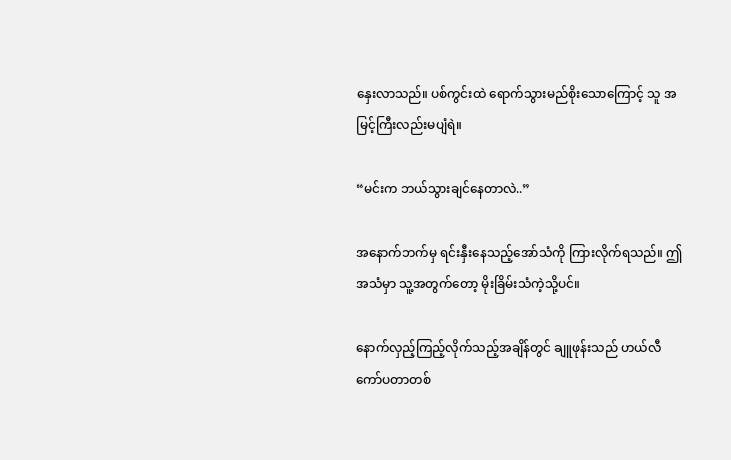နှေးလာသည်။ ပစ်ကွင်းထဲ ရောက်သွားမည်စိုးသောကြောင့် သူ အမြင့်ကြီးလည်းမပျံရဲ။

“မင်းက ဘယ်သွားချင်နေတာလဲ..”

အနောက်ဘက်မှ ရင်းနှီးနေသည့်အော်သံကို ကြားလိုက်ရသည်။ ဤအသံမှာ သူ့အတွက်တော့ မိုးခြိမ်းသံကဲ့သို့ပင်။

နောက်လှည့်ကြည့်လိုက်သည့်အချိန်တွင် ချူဖုန်းသည် ဟယ်လီကော်ပတာတစ်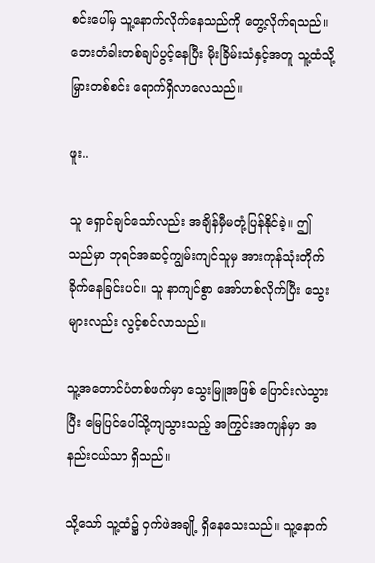စင်းပေါ်မှ သူ့နောက်လိုက်နေသည်ကို တွေ့လိုက်ရသည်။ ဘေးတံခါးတစ်ချပ်ပွင့်နေပြီး မိုးခြိမ်းသံနှင့်အတူ သူ့ထံသို့ မြှားတစ်စင်း ရောက်ရှိလာလေသည်။

ဖူး..

သူ ရှောင်ချင်သော်လည်း အချိန်မှီမတုံ့ပြန်နိုင်ခဲ့။ ဤသည်မှာ ဘုရင်အဆင့်ကျွမ်းကျင်သူမှ အားကုန်သုံးတိုက်ခိုက်နေခြင်းပင်။ သူ နာကျင်စွာ အော်ဟစ်လိုက်ပြီး သွေးများလည်း လွင့်စင်လာသည်။

သူ့အတောင်ပံတစ်ဖက်မှာ သွေးမြူအဖြစ် ပြောင်းလဲသွားပြီး မြေပြင်ပေါ်သို့ကျသွားသည့် အကြွင်းအကျန်မှာ အနည်းငယ်သာ ရှိသည်။

သို့သော် သူ့ထံ၌ ဝှက်ဖဲအချို့ ရှိနေသေးသည်။ သူ့နောက်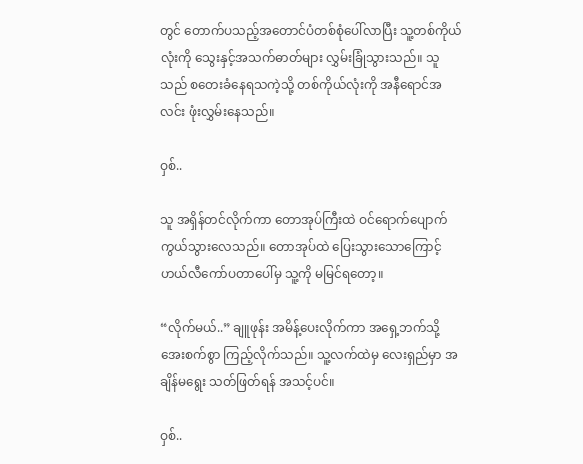တွင် တောက်ပသည့်အတောင်ပံတစ်စုံပေါ်လာပြီး သူ့တစ်ကိုယ်လုံးကို သွေးနှင့်အသက်ဓာတ်များ လွှမ်းခြုံသွားသည်။ သူသည် စတေးခံနေရသကဲ့သို့ တစ်ကိုယ်လုံးကို အနီရောင်အလင်း ဖုံးလွှမ်းနေသည်။

ဝှစ်..

သူ အရှိန်တင်လိုက်ကာ တောအုပ်ကြီးထဲ ဝင်ရောက်ပျောက်ကွယ်သွားလေသည်။ တောအုပ်ထဲ ပြေးသွားသောကြောင့် ဟယ်လီကော်ပတာပေါ်မှ သူ့ကို မမြင်ရတော့။

“လိုက်မယ်..” ချူဖုန်း အမိန့်ပေးလိုက်ကာ အရှေ့ဘက်သို့ အေးစက်စွာ ကြည့်လိုက်သည်။ သူ့လက်ထဲမှ လေးရှည်မှာ အချိန်မ‌ရွေး သတ်ဖြတ်ရန် အသင့်ပင်။

ဝှစ်..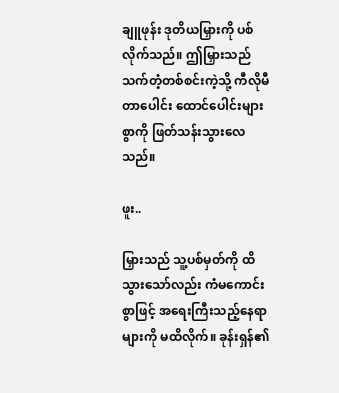ချူဖုန်း ဒုတိယမြှားကို ပစ်လိုက်သည်။ ဤမြှားသည် သက်တံ့တစ်စင်းကဲ့သို့ ကီလိုမီတာပေါင်း ထောင်ပေါင်းများစွာကို ဖြတ်သန်းသွားလေသည်။

ဖူး..

မြှားသည် သူ့ပစ်မှတ်ကို ထိသွားသော်လည်း ကံမကောင်းစွာဖြင့် အရေးကြီးသည့်နေရာများကို မထိလိုက်။ ခုန်းရှန်၏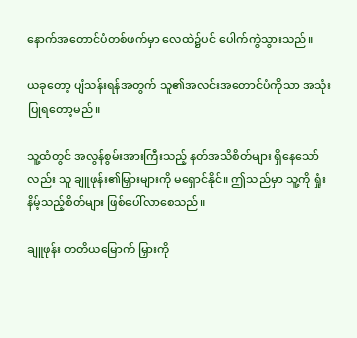နောက်အတောင်ပံတစ်ဖက်မှာ လေထဲ၌ပင် ပေါက်ကွဲသွားသည်။

ယခုတော့ ပျံသန်းရန်အတွက် သူ၏အလင်းအတောင်ပံကိုသာ အသုံးပြုရတော့မည်။

သူ့ထံတွင် အလွန်စွမ်းအားကြီးသည့် နတ်အသိစိတ်များ ရှိနေသော်လည်း သူ ချူဖုန်း၏မြှားများကို မရှောင်နိုင်။ ဤသည်မှာ သူ့ကို ရှုံးနိမ့်သည့်စိတ်များ ဖြစ်ပေါ်လာစေသည်။

ချူဖုန်း တတိယမြောက် မြှားကို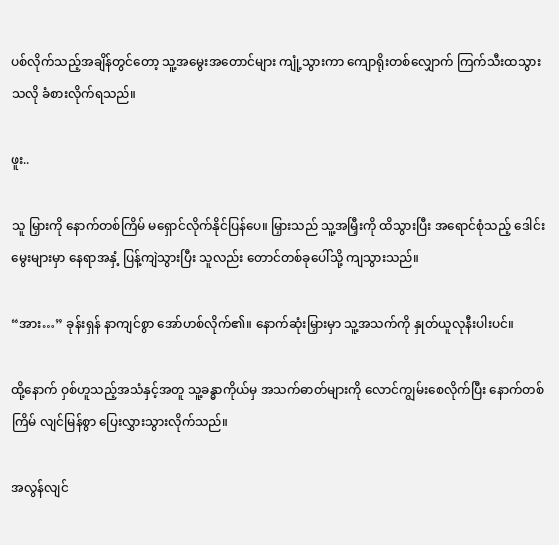ပစ်လိုက်သည့်အချိန်တွင်တော့ သူ့အမွေးအတောင်များ ကျုံ့သွားကာ ကျောရိုးတစ်လျှောက် ကြက်သီးထသွားသလို ခံစားလိုက်ရသည်။

ဖူး..

သူ မြှားကို နောက်တစ်ကြိမ် မရှောင်လိုက်နိုင်ပြန်ပေ။ မြှားသည် သူ့အမြှီးကို ထိသွားပြီး အရောင်စုံသည့် ဒေါင်းမွေးများမှာ နေရာအနှံ့ ပြန့်ကျဲသွားပြီး သူလည်း တောင်တစ်ခုပေါ်သို့ ကျသွားသည်။

“အား…” ခုန်းရှန် နာကျင်စွာ အော်ဟစ်လိုက်၏။ နောက်ဆုံးမြှားမှာ သူ့အသက်ကို နှုတ်ယူလုနီးပါးပင်။

ထို့နောက် ဝှစ်ဟူသည့်အသံနှင့်အတူ သူ့ခန္ဓာကိုယ်မှ အသက်ဓာတ်များကို လောင်ကျွမ်းစေလိုက်ပြီး နောက်တစ်ကြိမ် လျင်မြန်စွာ ပြေးလွှားသွားလိုက်သည်။

အလွန်လျင်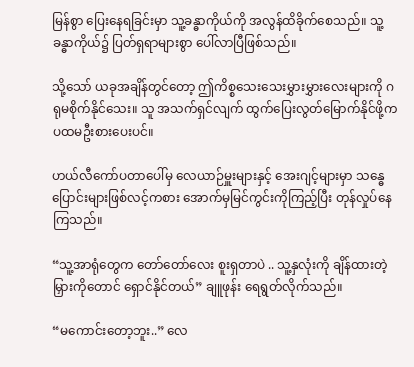မြန်စွာ ပြေးနေရခြင်းမှာ သူ့ခန္ဓာကိုယ်ကို အလွန်ထိခိုက်စေသည်။ သူ့ခန္ဓာကိုယ်၌ ပြတ်ရှရာများစွာ ပေါ်လာပြီဖြစ်သည်။

သို့သော် ယခုအချိန်တွင်တော့ ဤကိစ္စသေးသေးမွှားမွှားလေးများကို ဂရုမစိုက်နိုင်သေး။ သူ အသက်ရှင်လျက် ထွက်ပြေးလွတ်မြောက်နိုင်ဖို့က ပထမဦးစားပေးပင်။

ဟယ်လီကော်ပတာပေါ်မှ လေယာဉ်မှူးများနှင့် အေးဂျင့်များမှာ သန္ဓေပြောင်းများဖြစ်လင့်ကစား အောက်မှမြင်ကွင်းကိုကြည့်ပြီး တုန်လှုပ်နေကြသည်။

“သူ့အာရုံတွေက တော်တော်လေး စူးရှတာပဲ .. သူ့နှလုံးကို ချိန်ထားတဲ့မြှားကိုတောင် ရှောင်နိုင်တယ်” ချူဖုန်း ရေရွတ်လိုက်သည်။

“မကောင်းတော့ဘူး..” လေ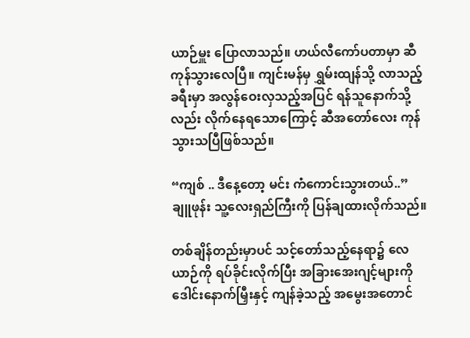ယာဉ်မှူး ပြောလာသည်။ ဟယ်လီကော်ပတာမှာ ဆီကုန်သွားလေပြီ။ ကျင်းမန်မှ ရွှမ်းထျန်သို့ လာသည့်ခရီးမှာ အလွန်ဝေးလှသည့်အပြင် ရန်သူနောက်သို့လည်း လိုက်နေရသောကြောင့် ဆီအတော်လေး ကုန်သွားသပြီဖြစ်သည်။

“ကျစ် .. ဒီနေ့တော့ မင်း ကံကောင်းသွားတယ်..” ချူဖုန်း သူ့လေးရှည်ကြီးကို ပြန်ချထားလိုက်သည်။

တစ်ချိန်တည်းမှာပင် သင့်တော်သည့်နေရာ၌ လေယာဉ်ကို ရပ်ခိုင်းလိုက်ပြီး အခြားအေးဂျင့်များကို ဒေါင်းနောက်မြှီးနှင့် ကျန်ခဲ့သည့် အမွေးအတောင်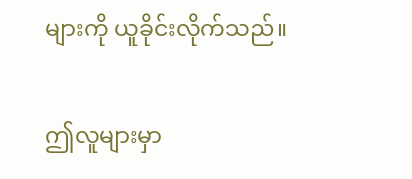များကို ယူခိုင်းလိုက်သည်။

ဤလူများမှာ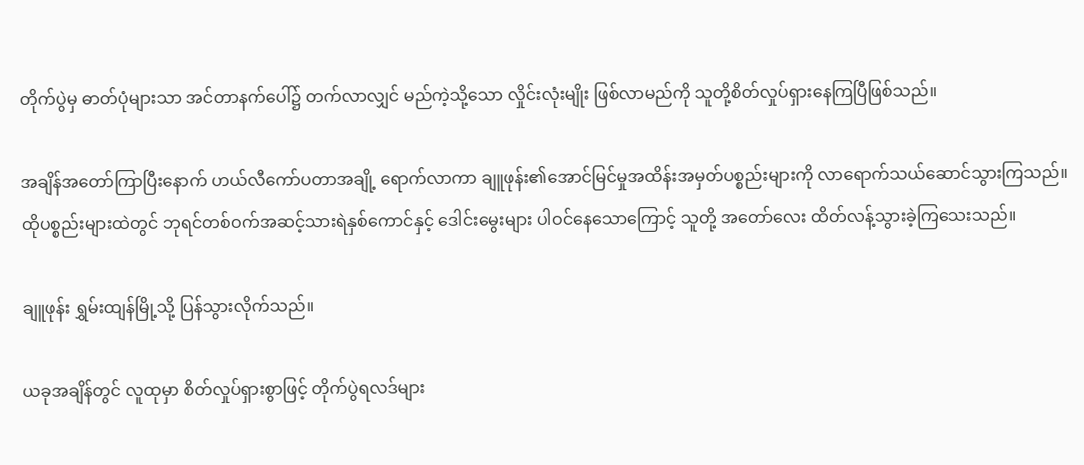တိုက်ပွဲမှ ဓာတ်ပုံများသာ အင်တာနက်ပေါ်၌ တက်လာလျှင် မည်ကဲ့သို့သော လှိုင်းလုံးမျိုး ဖြစ်လာမည်ကို သူတို့စိတ်လှုပ်ရှားနေကြပြီဖြစ်သည်။

အချိန်အတော်ကြာပြီးနောက် ဟယ်လီကော်ပတာအချို့ ရောက်လာကာ ချူဖုန်း၏အောင်မြင်မှုအထိန်းအမှတ်ပစ္စည်းများကို လာရောက်သယ်ဆောင်သွားကြသည်။ ထိုပစ္စည်းများထဲတွင် ဘုရင်တစ်ဝက်အဆင့်သားရဲနှစ်ကောင်နှင့် ဒေါင်းမွေးများ ပါဝင်နေသောကြောင့် သူတို့ အတော်လေး ထိတ်လန့်သွားခဲ့ကြသေးသည်။

ချူဖုန်း ရွှမ်းထျန်မြို့သို့ ပြန်သွားလိုက်သည်။

ယခုအချိန်တွင် လူထုမှာ စိတ်လှုပ်ရှားစွာဖြင့် တိုက်ပွဲရလဒ်များ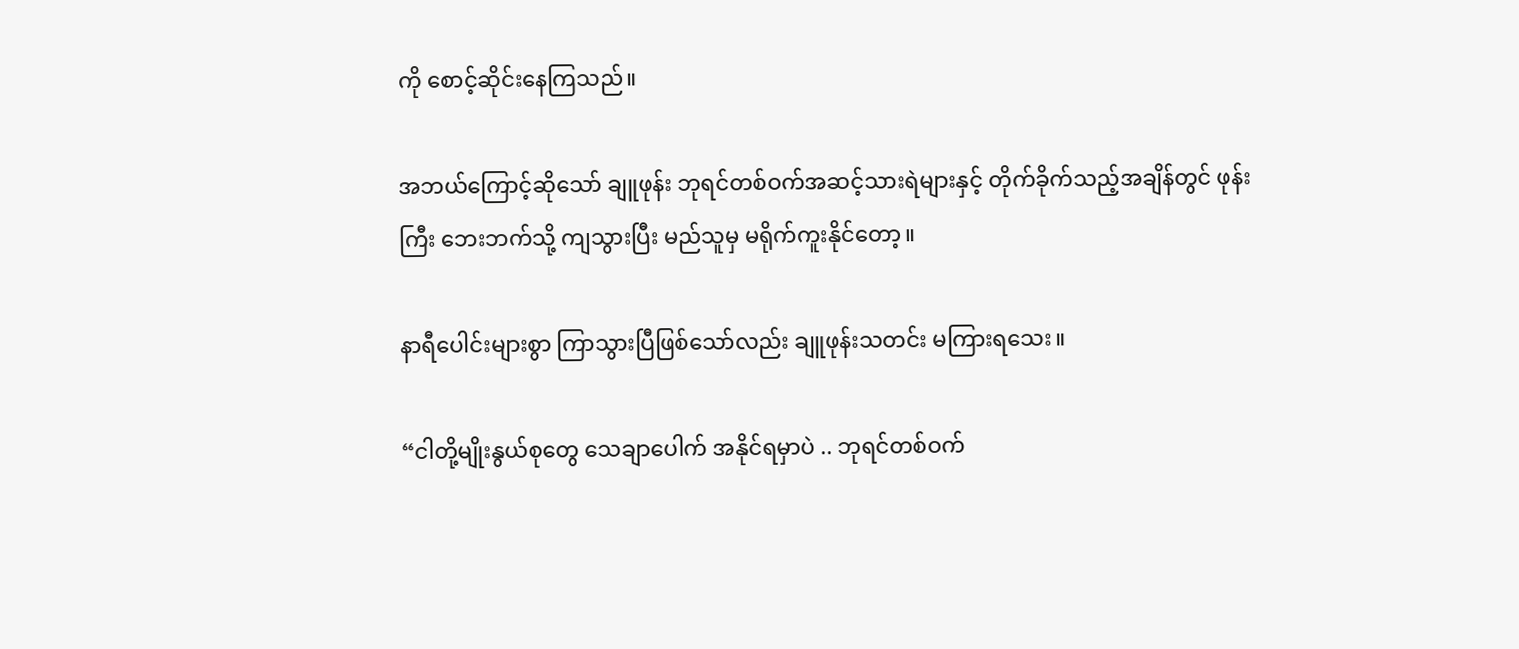ကို စောင့်ဆိုင်းနေကြသည်။

အဘယ်ကြောင့်ဆိုသော် ချူဖုန်း ဘုရင်တစ်ဝက်အဆင့်သားရဲများနှင့် တိုက်ခိုက်သည့်အချိန်တွင် ဖုန်းကြီး ဘေးဘက်သို့ ကျသွားပြီး မည်သူမှ မရိုက်ကူးနိုင်တော့။

နာရီပေါင်းများစွာ ကြာသွားပြီဖြစ်သော်လည်း ချူဖုန်းသတင်း မကြားရသေး။

“ငါတို့မျိုးနွယ်စုတွေ သေချာပေါက် အနိုင်ရမှာပဲ .. ဘုရင်တစ်ဝက်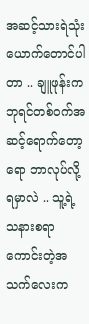အဆင့်သားရဲသုံးယောက်တောင်ပါတာ .. ချူဖုန်းက ဘုရင်တစ်ဝက်အဆင့်ရောက်တော့ရော ဘာလုပ်လို့ရမှာလဲ .. သူ့ရဲ့သနားစရာကောင်းတဲ့အသက်လေးက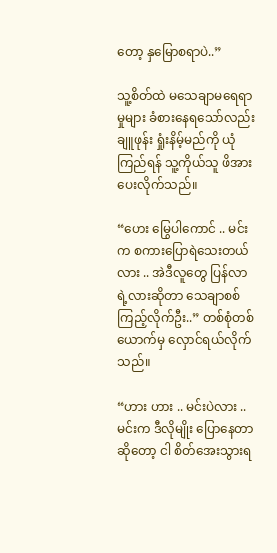တော့ နှမြောစရာပဲ..”

သူ့စိတ်ထဲ မသေချာမရေရာမှုများ ခံစားနေရသော်လည်း ချူဖုန်း ရှုံးနိမ့်မည်ကို ယုံကြည်ရန် သူ့ကိုယ်သူ ဖိအားပေးလိုက်သည်။

“ဟေး မြွေပါကောင် .. မင်းက စကားပြောရဲသေးတယ်လား .. အဲဒီလူတွေ ပြန်လာရဲ့လားဆိုတာ သေချာစစ်ကြည့်လိုက်ဦး..” တစ်စုံတစ်ယောက်မှ လှောင်ရယ်လိုက်သည်။

“ဟား ဟား .. မင်းပဲလား .. မင်းက ဒီလိုမျိုး ပြောနေတာဆိုတော့ ငါ စိတ်အေးသွားရ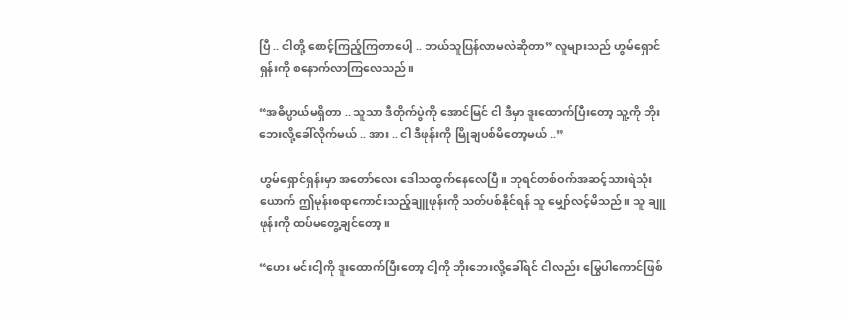ပြီ .. ငါတို့ စောင့်ကြည့်ကြတာပေါ့ .. ဘယ်သူပြန်လာမလဲဆိုတာ” လူများသည် ဟွမ်ရှောင်ရှန်းကို စနောက်လာကြလေသည်။

“အဓိပ္ပာယ်မရှိတာ .. သူသာ ဒီတိုက်ပွဲကို အောင်မြင် ငါ ဒီမှာ ဒူးထောက်ပြီးတော့ သူ့ကို ဘိုးဘေးလို့ခေါ်လိုက်မယ် .. အား .. ငါ ဒီဖုန်းကို မြိုချပစ်မိတော့မယ် ..”

ဟွမ်ရှောင်ရှန်းမှာ အတော်လေး ဒေါသထွက်နေလေပြီ။ ဘုရင်တစ်ဝက်အဆင့်သားရဲသုံးယောက် ဤမုန်းစရာကောင်းသည့်ချူဖုန်းကို သတ်ပစ်နိုင်ရန် သူ မျှော်လင့်မိသည်။ သူ ချူဖုန်းကို ထပ်မတွေ့ချင်တော့။

“ဟေး မင်းငါ့ကို ဒူးထောက်ပြီးတော့ ငါ့ကို ဘိုးဘေးလို့ခေါ်ရင် ငါလည်း မြွေပါကောင်ဖြစ်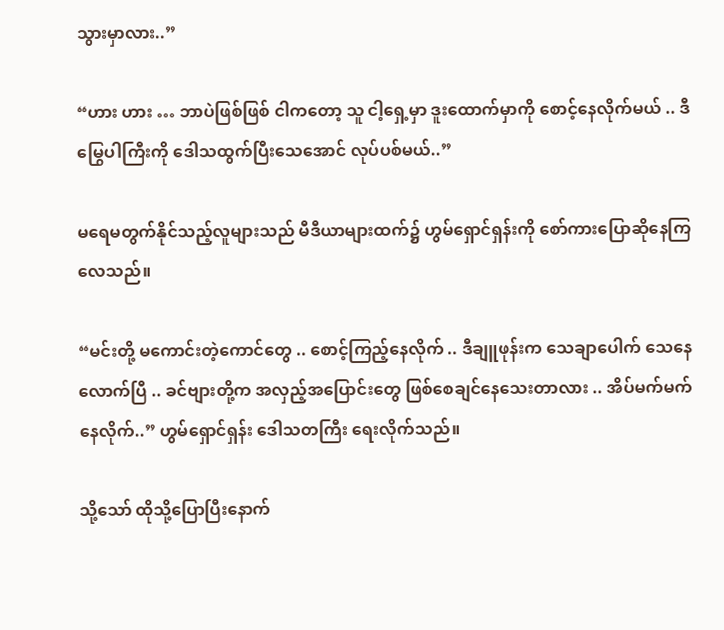သွားမှာလား..”

“ဟား ဟား … ဘာပဲဖြစ်ဖြစ် ငါကတော့ သူ ငါ့ရှေ့မှာ ဒူးထောက်မှာကို စောင့်နေလိုက်မယ် .. ဒီမြွေပါကြီးကို ဒေါသထွက်ပြီးသေအောင် လုပ်ပစ်မယ်..”

မရေမတွက်နိုင်သည့်လူများသည် မီဒီယာများထက်၌ ဟွမ်ရှောင်ရှန်းကို စော်ကားပြောဆိုနေကြလေသည်။

“မင်းတို့ မကောင်းတဲ့ကောင်တွေ .. စောင့်ကြည့်နေလိုက် .. ဒီချူဖုန်းက သေချာပေါက် သေနေလောက်ပြီ .. ခင်ဗျားတို့က အလှည့်အပြောင်းတွေ ဖြစ်စေချင်နေသေးတာလား .. အိပ်မက်မက်နေလိုက်..” ဟွမ်ရှောင်ရှန်း ဒေါသတကြီး ရေးလိုက်သည်။

သို့သော် ထိုသို့ပြောပြီးနောက်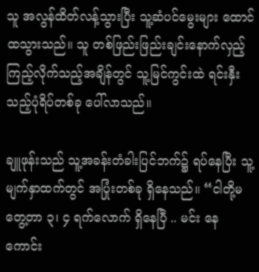သူ အလွန်ထိတ်လန့်သွားပြီး သူ့ဆံပင်မွေးများ ထောင်ထသွားသည်။ သူ တစ်ဖြည်းဖြည်းချင်းနောက်လှည့်ကြည့်လိုက်သည့်အချိန်တွင် သူ့မြင်ကွင်းထဲ ရင်းနှီးသည့်ပုံရိပ်တစ်ခု ပေါ်လာသည်။

ချူဖုန်းသည် သူ့အခန်းတံခါးပြင်ဘက်၌ ရပ်နေပြီး သူ့မျက်နှာထက်တွင် အပြုံးတစ်ခု ရှိနေသည်။ “ငါတို့မတွေ့တာ ၃၊ ၄ ရက်လောက် ရှိနေပြီ .. မင်း နေကောင်း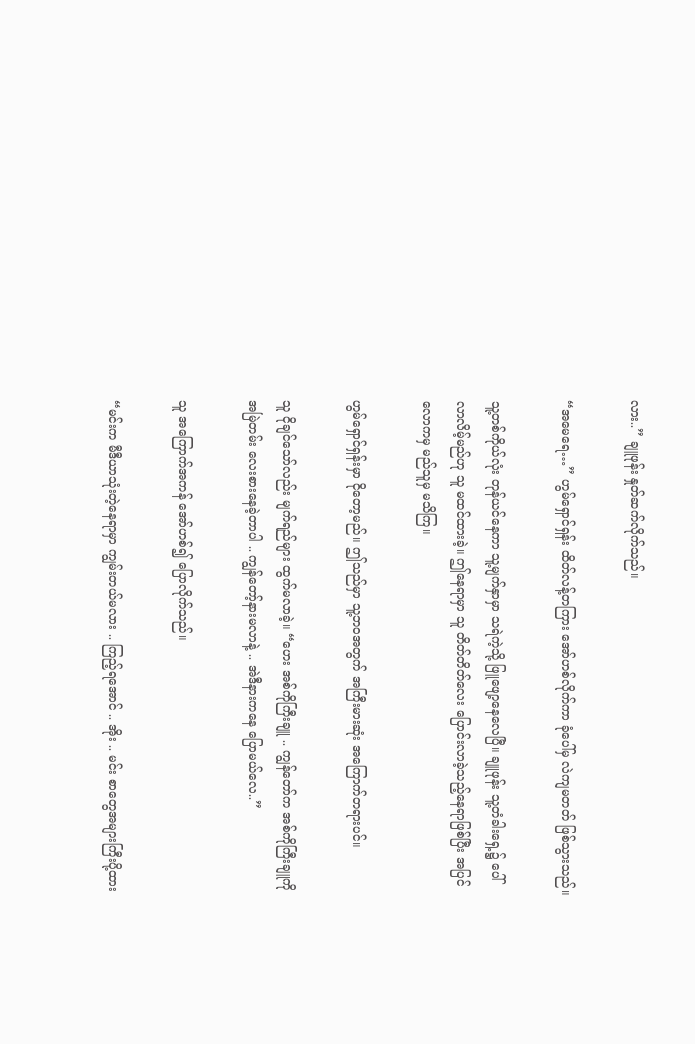လား..” ချူဖုန်း နှုတ်ဆက်လိုက်သည်။

“အမေရေ…” ဟွမ်ရှောင်ရှန်း ထိတ်လန့်တကြား အော်ဟစ်လိုက်ကာ ခုံပေါ်မှ လဲကျမတတ် ဖြစ်သွားသည်။

သူ့တစ်ကိုယ်လုံး တုန်ယင်နေကာ သူ့မျက်နှာမှာ သရဲကဲ့သို့ ဖြူဖျော့နေလေပြီ။ ချူဖုန်း သူ့တံခါးရှေ့၌ ပေါ်လာလိမ့်မည်ဟု သူ မထင်ထားခဲ့။ ဤနေရာမှာ သူ တိတ်တိတ်လေး ပြောင်းလာခဲ့သည့်နေရာဖြစ်ပြီး အပြင်လောကမှ မည်သူမှ မသိကြ။

ဟွမ်ရှောင်ရှန်းမှာ ငိုတော့မည်။ ဤသည်မှာ သူ့ဘဝအတွက် အကြီးမားဆုံး အကြောက်တရားပင်။

သူ ငိုချင်သော်လည်း မျက်ရည်များ ထွက်မလာခဲ့။ “ဟေး အစ်ကိုကြီးချူ .. ကျွန်တော်က အစ်ကိုကြီးချူကို အမြဲတမ်း လေးစားနေခဲ့တာပါ .. ကျွန်တော့်နားမလာနဲ့ .. အဲဒီနားကနေ ပြောမယ်လေ..”

သူ အကြောက်အကန် အော်ဟစ်၍ ပြောလိုက်သည်။

“မင်းက မီဒီယာသုံးတဲ့နေရာမှာ ကျွမ်းတယ်မလား .. ကြည့်ရအောင် .. အိုး .. မင်း စာတွေအများကြီးပို့ထား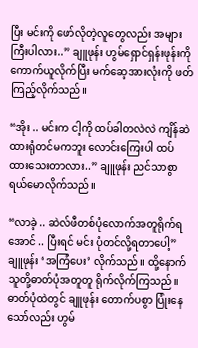ပြီး မင်းကို ဖော်လိုတဲ့လူတွေလည်း အများကြီးပါလား..” ချူဖုန်း ဟွမ်ရှောင်ရှန်းဖုန်းကို ကောက်ယူလိုက်ပြီး မက်ဆေ့အားလုံးကို ဖတ်ကြည့်လိုက်သည်။

“အိုး .. မင်းက ငါ့ကို ထပ်ခါတလဲလဲ ကျိန်ဆဲထားရုံတင်မကဘူး လောင်းကြေးပါ ထပ်ထားသေးတာလား..” ချူဖုန်း ညင်သာစွာ ရယ်မောလိုက်သည်။

“လာခဲ့ .. ဆဲလ်ဖီတစ်ပုံလောက်အတူရိုက်ရအောင် .. ပြီးရင် မင်း ပုံတင်လို့ရတာပေါ့” ချူဖုန်း ‘အကြံပေး’ လိုက်သည်။ ထို့နောက် သူတို့ဓာတ်ပုံအတူတူ ရိုက်လိုက်ကြသည်။ ဓာတ်ပုံထဲတွင် ချူဖုန်း တောက်ပစွာ ပြုံးနေသော်လည်း ဟွမ်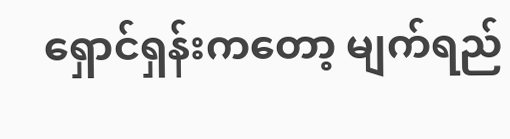ရှောင်ရှန်းကတော့ မျက်ရည်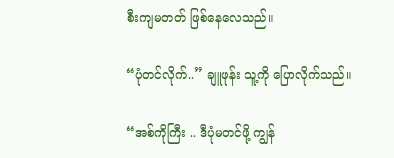စီးကျမတတ် ဖြစ်နေလေသည်။

“ပုံတင်လိုက်..” ချူဖုန်း သူ့ကို ပြောလိုက်သည်။

“အစ်ကိုကြီး .. ဒီပုံမတင်ဖို့ ကျွန်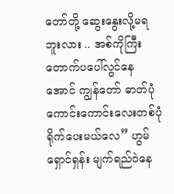တော်တို့ ဆွေးနွေးလို့မရဘူးလား .. အစ်ကိုကြီး တောက်ပပေါ်လွင်နေအောင် ကျွန်တော် ဓာတ်ပုံကောင်းကောင်းလေးတစ်ပုံ ရိုက်ပေးမယ်လေ” ဟွမ်ရှောင်ရှန်း မျက်ရည်ဝဲနေ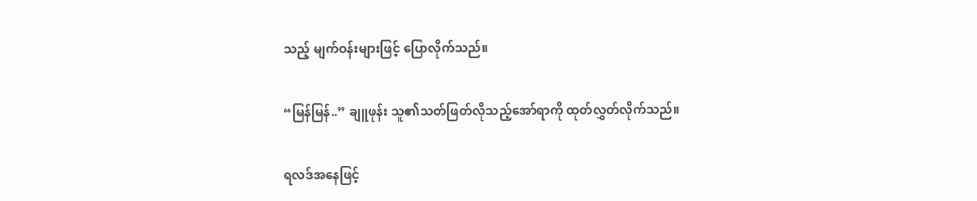သည့် မျက်ဝန်းများဖြင့် ပြောလိုက်သည်။

“မြန်မြန်..” ချူဖုန်း သူ၏သတ်ဖြတ်လိုသည့်အော်ရာကို ထုတ်လွှတ်လိုက်သည်။

ရလဒ်အနေဖြင့်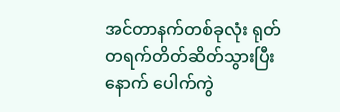အင်တာနက်တစ်ခုလုံး ရုတ်တရက်တိတ်ဆိတ်သွားပြီးနောက် ပေါက်ကွဲ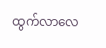ထွက်လာလေ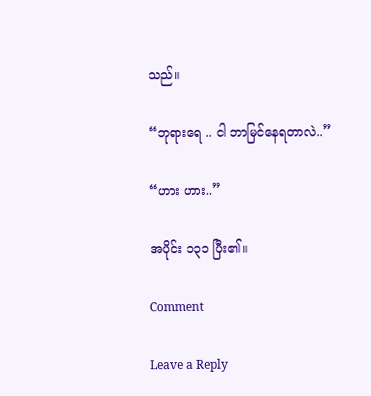သည်။

“ဘုရားရေ .. ငါ ဘာမြင်နေရတာလဲ..”

“ဟား ဟား..”

အပိုင်း ၁၃၁ ပြီး၏။

Comment

Leave a Reply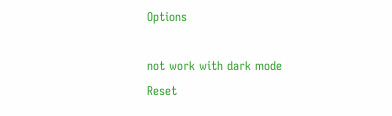Options

not work with dark mode
Reset